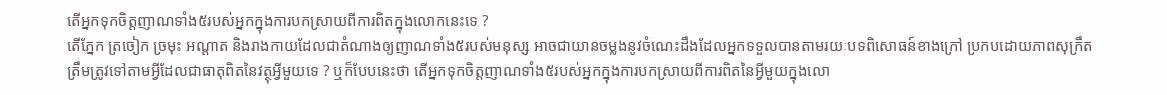តើអ្នកទុកចិត្តញាណទាំង៥របស់អ្នកក្នុងការបកស្រាយពីការពិតក្នុងលោកនេះទេ ?
តើភ្នែក ត្រចៀក ច្រមុះ អណ្ដាត និងរាងកាយដែលជាតំណាងឲ្យញាណទាំង៥របស់មនុស្ស អាចជាយានចម្លងនូវចំណេះដឹងដែលអ្នកទទួលបានតាមរយៈបទពិសោធន៍ខាងក្រៅ ប្រកបដោយភាពសុក្រឹតត្រឹមត្រូវទៅតាមអ្វីដែលជាធាតុពិតនៃវត្ថុអ្វីមួយទេ ? ឬក៏បែបនេះថា តើអ្នកទុកចិត្តញាណទាំង៥របស់អ្នកក្នុងការបកស្រាយពីការពិតនៃអ្វីមួយក្នុងលោ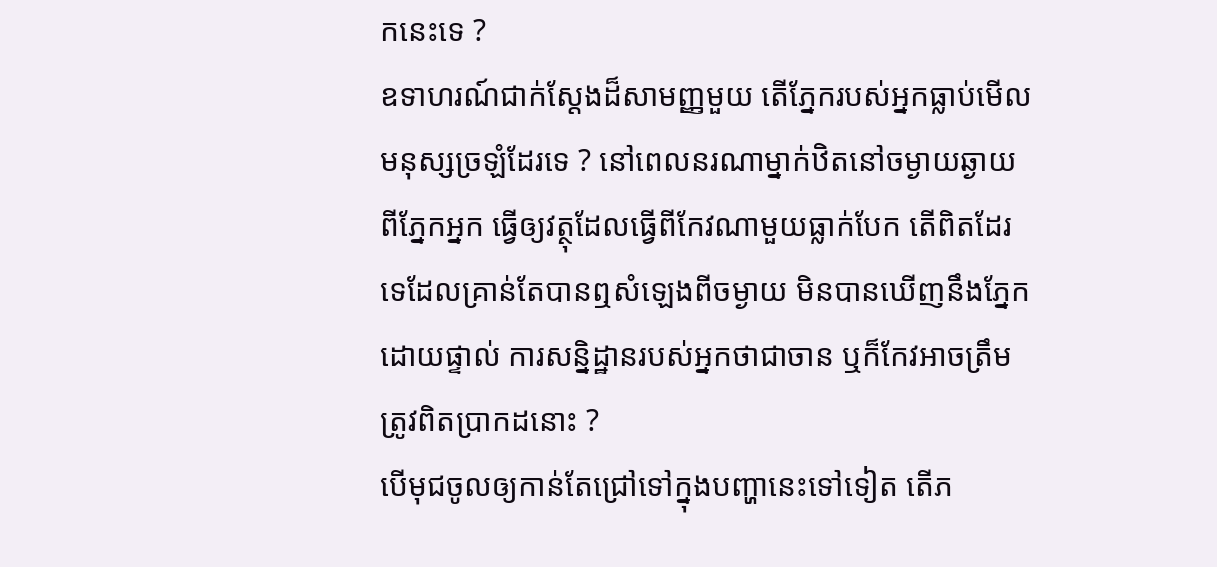កនេះទេ ?
ឧទាហរណ៍ជាក់ស្ដែងដ៏សាមញ្ញមួយ តើភ្នែករបស់អ្នកធ្លាប់មើលមនុស្សច្រឡំដែរទេ ? នៅពេលនរណាម្នាក់ឋិតនៅចម្ងាយឆ្ងាយពីភ្នែកអ្នក ធ្វើឲ្យវត្ថុដែលធ្វើពីកែវណាមួយធ្លាក់បែក តើពិតដែរទេដែលគ្រាន់តែបានឮសំឡេងពីចម្ងាយ មិនបានឃើញនឹងភ្នែកដោយផ្ទាល់ ការសន្និដ្ឋានរបស់អ្នកថាជាចាន ឬក៏កែវអាចត្រឹមត្រូវពិតប្រាកដនោះ ?
បើមុជចូលឲ្យកាន់តែជ្រៅទៅក្នុងបញ្ហានេះទៅទៀត តើភ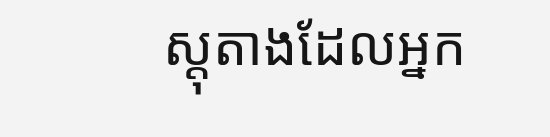ស្តុតាងដែលអ្នក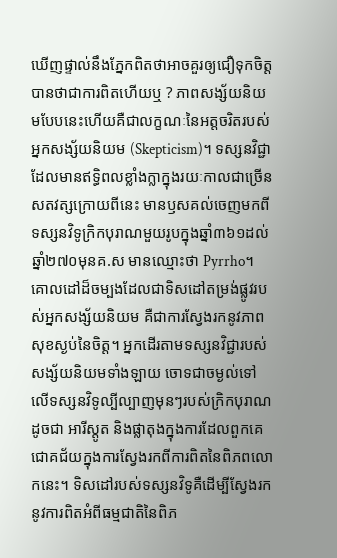ឃើញផ្ទាល់នឹងភ្នែកពិតថាអាចគួរឲ្យជឿទុកចិត្តបានថាជាការពិតហើយឬ ? ភាពសង្ស័យនិយមបែបនេះហើយគឺជាលក្ខណៈនៃអត្តចរិតរបស់អ្នកសង្ស័យនិយម (Skepticism)។ ទស្សនវិជ្ជាដែលមានឥទ្ធិពលខ្លាំងក្លាក្នុងរយៈកាលជាច្រើនសតវត្សក្រោយពីនេះ មានឫសគល់ចេញមកពីទស្សនវិទូក្រិកបុរាណមួយរូបក្នុងឆ្នាំ៣៦១ដល់ឆ្នាំ២៧០មុនគ.ស មានឈ្មោះថា Pyrrho។
គោលដៅដ៏ចម្បងដែលជាទិសដៅតម្រង់ផ្លូវរបស់អ្នកសង្ស័យនិយម គឺជាការស្វែងរកនូវភាពសុខស្ងប់នៃចិត្ត។ អ្នកដើរតាមទស្សនវិជ្ជារបស់សង្ស័យនិយមទាំងឡាយ ចោទជាចម្ងល់ទៅលើទស្សនវិទូល្បីល្បាញមុនៗរបស់ក្រិកបុរាណដូចជា អារីស្តូត និងផ្លាតុងក្នុងការដែលពួកគេជោគជ័យក្នុងការស្វែងរកពីការពិតនៃពិភពលោកនេះ។ ទិសដៅរបស់ទស្សនវិទូគឺដើម្បីស្វែងរកនូវការពិតអំពីធម្មជាតិនៃពិភ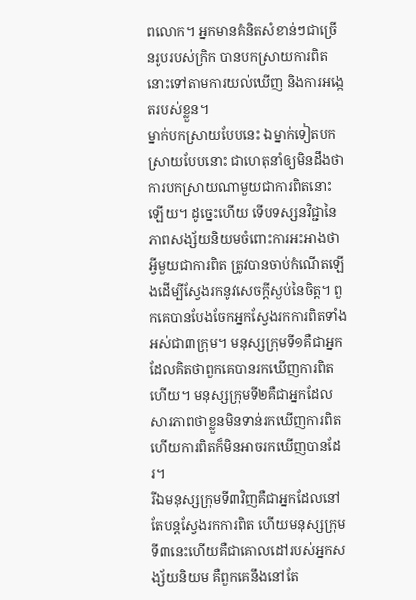ពលោក។ អ្នកមានគំនិតសំខាន់ៗជាច្រើនរូបរបស់ក្រិក បានបកស្រាយការពិតនោះទៅតាមការយល់ឃើញ និងការអង្កេតរបស់ខ្លួន។
ម្នាក់បកស្រាយបែបនេះ ឯម្នាក់ទៀតបកស្រាយបែបនោះ ជាហេតុនាំឲ្យមិនដឹងថាការបកស្រាយណាមួយជាការពិតនោះឡើយ។ ដូច្នេះហើយ ទើបទស្សនវិជ្ជានៃភាពសង្ស័យនិយមចំពោះការអះអាងថាអ្វីមួយជាការពិត ត្រូវបានចាប់កំណើតឡើងដើម្បីស្វែងរកនូវសេចក្ដីស្ងប់នៃចិត្ត។ ពួកគេបានបែងចែកអ្នកស្វែងរកការពិតទាំងអស់ជា៣ក្រុម។ មនុស្សក្រុមទី១គឺជាអ្នកដែលគិតថាពួកគេបានរកឃើញការពិតហើយ។ មនុស្សក្រុមទី២គឺជាអ្នកដែលសារភាពថាខ្លួនមិនទាន់រកឃើញការពិត ហើយការពិតក៏មិនអាចរកឃើញបានដែរ។
រីឯមនុស្សក្រុមទី៣វិញគឺជាអ្នកដែលនៅតែបន្តស្វែងរកការពិត ហើយមនុស្សក្រុមទី៣នេះហើយគឺជាគោលដៅរបស់អ្នកសង្ស័យនិយម គឺពួកគេនឹងនៅតែ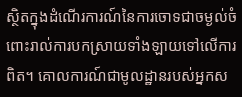ស្ថិតក្នុងដំណើរការណ៍នៃការចោទជាចម្ងល់ចំពោះរាល់ការបកស្រាយទាំងឡាយទៅលើការពិត។ គោលការណ៍ជាមូលដ្ឋានរបស់អ្នកស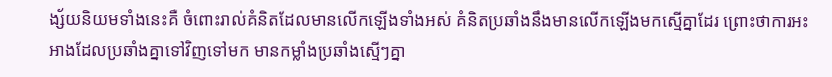ង្ស័យនិយមទាំងនេះគឺ ចំពោះរាល់គំនិតដែលមានលើកឡើងទាំងអស់ គំនិតប្រឆាំងនឹងមានលើកឡើងមកស្មើគ្នាដែរ ព្រោះថាការអះអាងដែលប្រឆាំងគ្នាទៅវិញទៅមក មានកម្លាំងប្រឆាំងស្មើៗគ្នា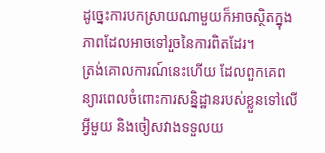ដូច្នេះការបកស្រាយណាមួយក៏អាចស្ថិតក្នុងភាពដែលអាចទៅរួចនៃការពិតដែរ។
ត្រង់គោលការណ៍នេះហើយ ដែលពួកគេពន្យារពេលចំពោះការសន្និដ្ឋានរបស់ខ្លួនទៅលើអ្វីមួយ និងចៀសវាងទទួលយ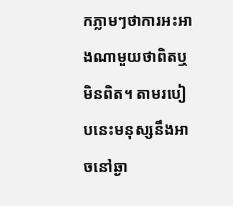កភ្លាមៗថាការអះអាងណាមួយថាពិតឬមិនពិត។ តាមរបៀបនេះមនុស្សនឹងអាចនៅឆ្ងា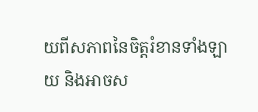យពីសភាពនៃចិត្តរំខានទាំងឡាយ និងអាចស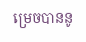ម្រេចបាននូ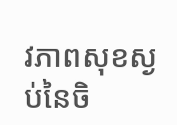វភាពសុខស្ងប់នៃចិ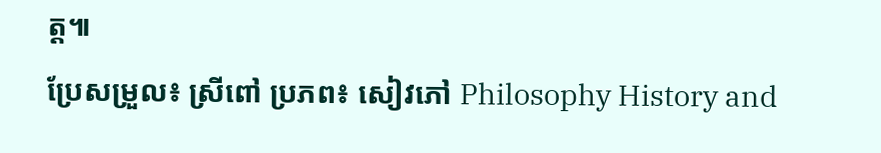ត្ត៕
ប្រែសម្រួល៖ ស្រីពៅ ប្រភព៖ សៀវភៅ Philosophy History and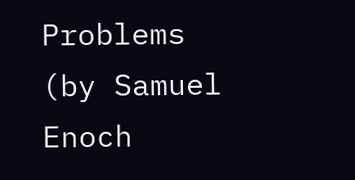Problems (by Samuel Enoch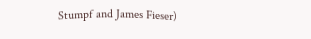Stumpf and James Fieser)